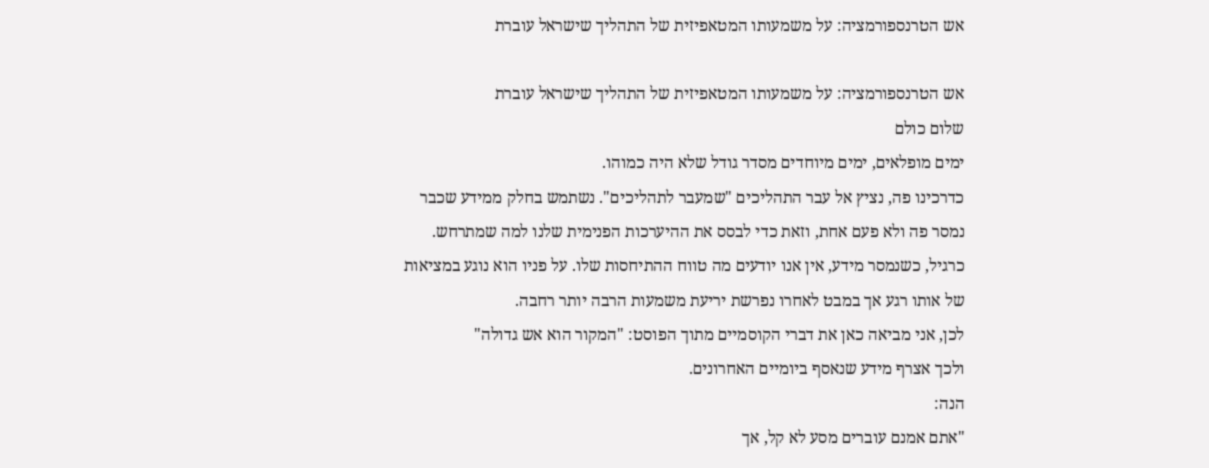אש הטרנספורמציה: על משמעותו המטאפיזית של התהליך שישראל עוברת

אש הטרנספורמציה: על משמעותו המטאפיזית של התהליך שישראל עוברת
שלום כולם
ימים מופלאים, ימים מיוחדים מסדר גודל שלא היה כמוהו.
כדרכינו פה, נציץ אל עבר התהליכים "שמעבר לתהליכים". נשתמש בחלק ממידע שכבר נמסר פה ולא פעם אחת, וזאת כדי לבסס את ההיערכות הפנימית שלנו למה שמתרחש.
כרגיל, כשנמסר מידע, אין אנו יודעים מה טווח ההתיחסות שלו. על פניו הוא נוגע במציאות של אותו רגע אך במבט לאחרו נפרשת יריעת משמעות הרבה יותר רחבה.
לכן, אני מביאה כאן את דברי הקוסמיים מתוך הפוסט: "המקור הוא אש גדולה"
ולכך אצרף מידע שנאסף ביומיים האחרונים.
הנה:
"אתם אמנם עוברים מסע לא קל, אך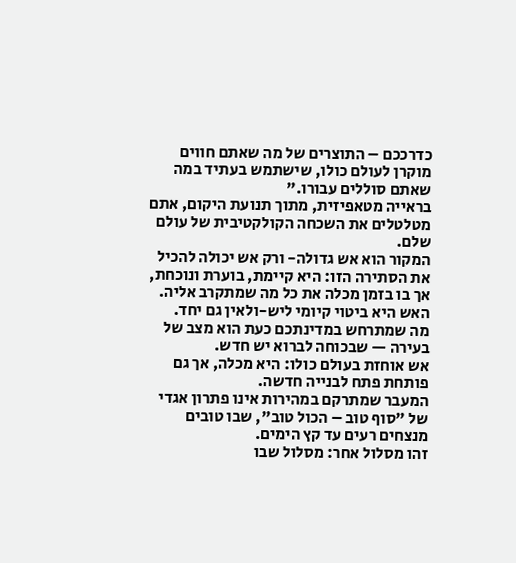כדרככם – התוצרים של מה שאתם חווים מוקרן לעולם כולו, שישתמש בעתיד במה שאתם סוללים עבורו."
בראייה מטאפיזית, מתוך תנועת היקום, אתם מטלטלים את השכחה הקולקטיבית של עולם שלם.
המקור הוא אש גדולה- ורק אש יכולה להכיל את הסתירה הזו: היא קיימת, בוערת ונוכחת, אך בו בזמן מכלה את כל מה שמתקרב אליה.
האש היא ביטוי קיומי ליש-ולאין גם יחד.
מה שמתרחש במדינתכם כעת הוא מצב של בעירה — שבכוחה לברוא יש חדש.
אש אוחזת בעולם כולו: היא מכלה, אך גם פותחת פתח לבנייה חדשה.
המעבר שמתרקם במהירות אינו פתרון אגדי של "סוף טוב – הכול טוב", שבו טובים מנצחים רעים עד קץ הימים.
זהו מסלול אחר: מסלול שבו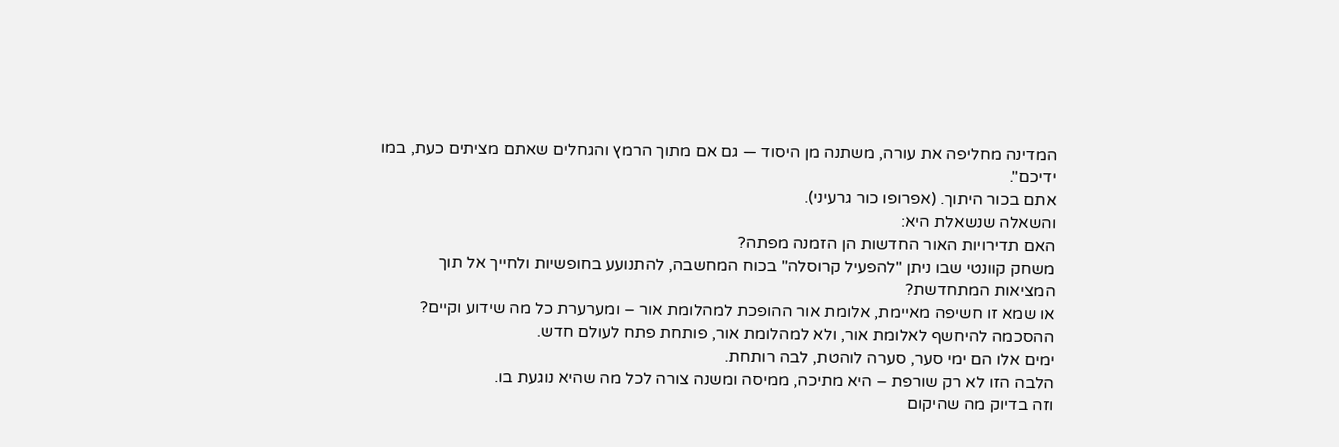המדינה מחליפה את עורה, משתנה מן היסוד — גם אם מתוך הרמץ והגחלים שאתם מציתים כעת, במו ידיכם".
אתם בכור היתוך. (אפרופו כור גרעיני).
והשאלה שנשאלת היא:
האם תדירויות האור החדשות הן הזמנה מפתה?
משחק קוונטי שבו ניתן "להפעיל קרוסלה" בכוח המחשבה, להתנועע בחופשיות ולחייך אל תוך המציאות המתחדשת?
או שמא זו חשיפה מאיימת, אלומת אור ההופכת למהלומת אור – ומערערת כל מה שידוע וקיים?
ההסכמה להיחשף לאלומת אור, ולא למהלומת אור, פותחת פתח לעולם חדש.
ימים אלו הם ימי סער, סערה לוהטת, לבה רותחת.
הלבה הזו לא רק שורפת – היא מתיכה, ממיסה ומשנה צורה לכל מה שהיא נוגעת בו.
וזה בדיוק מה שהיקום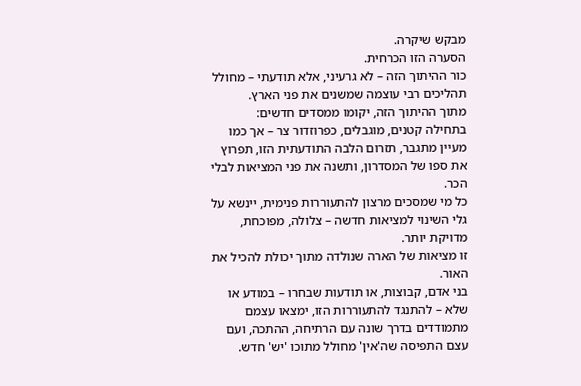מבקש שיקרה.
הסערה הזו הכרחית.
כור ההיתוך הזה – לא גרעיני, אלא תודעתי – מחולל תהליכים רבי עוצמה שמשנים את פני הארץ.
מתוך ההיתוך הזה, יקומו ממסדים חדשים:
בתחילה קטנים, מוגבלים, כפרוזדור צר – אך כמו מעיין מתגבר, תזרום הלבה התודעתית הזו, תפרוץ את ספו של המסדרון, ותשנה את פני המציאות לבלי הכר.
כל מי שמסכים מרצון להתעוררות פנימית, יינשא על גלי השינוי למציאות חדשה – צלולה, מפוכחת, מדויקת יותר.
זו מציאות של הארה שנולדה מתוך יכולת להכיל את האור.
בני אדם, קבוצות, או תודעות שבחרו – במודע או שלא – להתנגד להתעוררות הזו, ימצאו עצמם מתמודדים בדרך שונה עם הרתיחה, ההתכה, ועם עצם התפיסה שה'אין' מחולל מתוכו 'יש' חדש.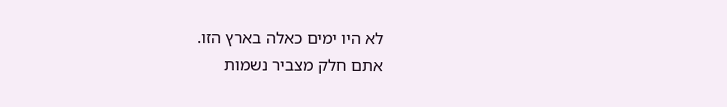לא היו ימים כאלה בארץ הזו.
אתם חלק מצביר נשמות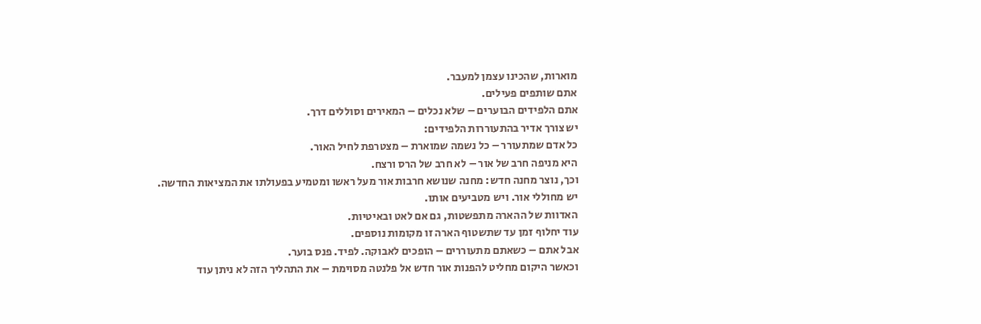מוארות, שהכינו עצמן למעבר.
אתם שותפים פעילים.
אתם הלפידים הבוערים – שלא נכלים – המאירים וסוללים דרך.
יש צורך אדיר בהתעוררות הלפידים:
כל אדם שמתעורר – כל נשמה שמוארת – מצטרפת לחיל האור.
היא מניפה חרב של אור – לא חרב של הרס ורצח.
וכך, נוצר מחנה חדש: מחנה שנושא חרבות אור מעל ראשו ומטמיע בפעולתו את המציאות החדשה.
יש מחוללי אור. ויש מטביעים אותו.
האדוות של ההארה מתפשטות, גם אם לאט ובאיטיות.
עוד יחלוף זמן עד שתשטוף הארה זו מקומות נוספים.
אבל אתם – כשאתם מתעוררים – הופכים לאבוקה. לפיד. פנס בוער.
וכאשר היקום מחליט להפנות אור חדש אל פלנטה מסוימת – את התהליך הזה לא ניתן עוד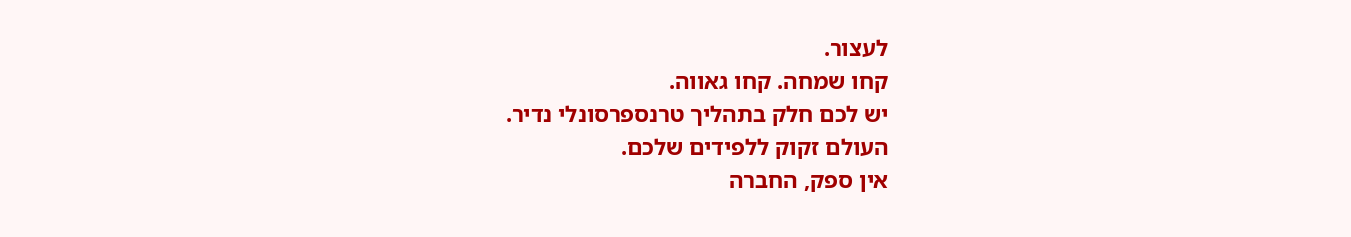לעצור.
קחו שמחה. קחו גאווה.
יש לכם חלק בתהליך טרנספרסונלי נדיר.
העולם זקוק ללפידים שלכם.
אין ספק, החברה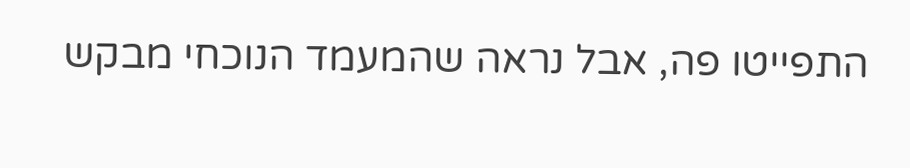התפייטו פה, אבל נראה שהמעמד הנוכחי מבקש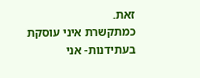זאת.
כמתקשרת איני עוסקת בעתידנות- אני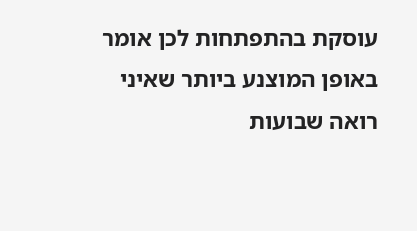עוסקת בהתפתחות לכן אומר באופן המוצנע ביותר שאיני רואה שבועות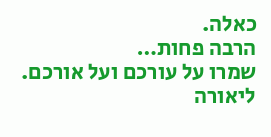כאלה.
הרבה פחות…
שמרו על עורכם ועל אורכם.
ליאורה